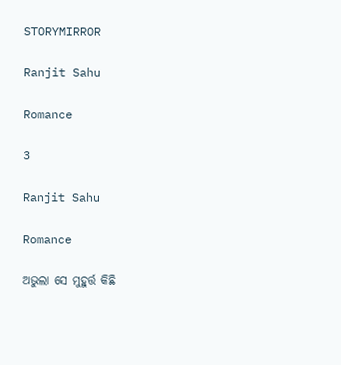STORYMIRROR

Ranjit Sahu

Romance

3

Ranjit Sahu

Romance

ଅଭୁଲା ସେ ମୁହୁର୍ତ୍ତ କିଛି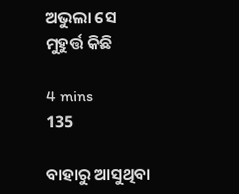ଅଭୁଲା ସେ ମୁହୁର୍ତ୍ତ କିଛି

4 mins
135

ବାହାରୁ ଆସୁଥିବା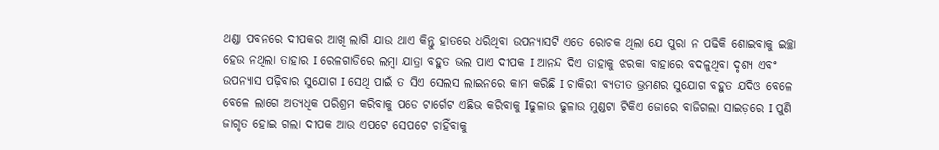ଥଣ୍ଡା ପବନରେ ଦୀପକର ଆଖି ଲାଗି ଯାଉ ଥାଏ କିନ୍ତୁ ହାତରେ ଧରିଥିବା ଉପନ୍ୟାସଟି ଏତେ ରୋଚକ ଥିଲା ଯେ ପୁରା ନ ପଢିକି ଶୋଇବାକୁ ଇଚ୍ଛା ହେଉ ନଥିଲା ତାହାର I ରେଳଗାଡିରେ ଲମ୍ବା ଯାତ୍ରା ବହୁତ ଭଲ ପାଏ ଦୀପକ I ଆନନ୍ଦ ଦିଏ ତାହାକୁ ଝରକା ବାହାରେ ବଦଳୁଥିବା ଦୃଶ୍ୟ ଏବଂ ଉପନ୍ୟାସ ପଢ଼ିବାର ସୁଯୋଗ I ସେଥି ପାଇଁ ତ ସିଏ ସେଲସ ଲାଇନରେ କାମ କରିଛି I ଚାକିରୀ ବ୍ୟତୀତ ଭ୍ରମଣର ସୁଯୋଗ ବହୁତ ଯଦିଓ ବେଳେ ବେଳେ ଲାଗେ ଅତ୍ୟଧିକ ପରିଶ୍ରମ କରିବାକୁ ପଡେ ଟାର୍ଗେଟ ଏଛିଭ କରିବାକୁ Iଢୁଳାଉ ଢୁଳାଉ ମୁଣ୍ଡଟା ଟିକିଏ ଜୋରେ ବାଜିଗଲା ସାଇଡ଼ରେ I ପୁଣି ଜାଗୃତ ହୋଇ ଗଲା ଦୀପକ ଆଉ ଏପଟେ ସେପଟେ ଚାହିଁବାକୁ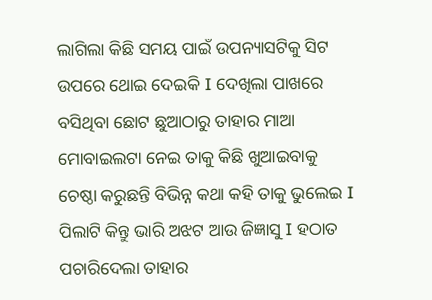ଲାଗିଲା କିଛି ସମୟ ପାଇଁ ଉପନ୍ୟାସଟିକୁ ସିଟ ଉପରେ ଥୋଇ ଦେଇକି I ଦେଖିଲା ପାଖରେ ବସିଥିବା ଛୋଟ ଛୁଆଠାରୁ ତାହାର ମାଆ ମୋବାଇଲଟା ନେଇ ତାକୁ କିଛି ଖୁଆଇବାକୁ ଚେଷ୍ଠା କରୁଛନ୍ତି ବିଭିନ୍ନ କଥା କହି ତାକୁ ଭୁଲେଇ I ପିଲାଟି କିନ୍ତୁ ଭାରି ଅଝଟ ଆଉ ଜିଜ୍ଞାସୁ I ହଠାତ ପଚାରିଦେଲା ତାହାର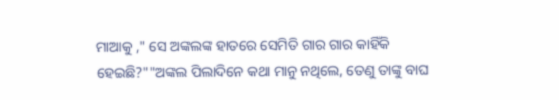ମାଆକୁ ," ସେ ଅଙ୍କଲଙ୍କ ହାତରେ ସେମିତି ଗାର ଗାର କାହିଁକି ହେଇଛି?""ଅଙ୍କଲ ପିଲାଦିନେ କଥା ମାନୁ ନଥିଲେ, ତେଣୁ ତାଙ୍କୁ ବାଘ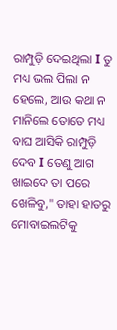ରାମ୍ପୁଡ଼ି ଦେଇଥିଲା I ତୁ ମଧ୍ୟ ଭଲ ପିଲା ନ ହେଲେ, ଆଉ କଥା ନ ମାନିଲେ ତୋତେ ମଧ୍ୟ ବାଘ ଆସିକି ରାମ୍ପୁଡ଼ି ଦେବ I ତେଣୁ ଆଗ ଖାଇଦେ ତା ପରେ ଖେଳିବୁ," ତାହା ହାତରୁ ମୋବାଇଲଟିକୁ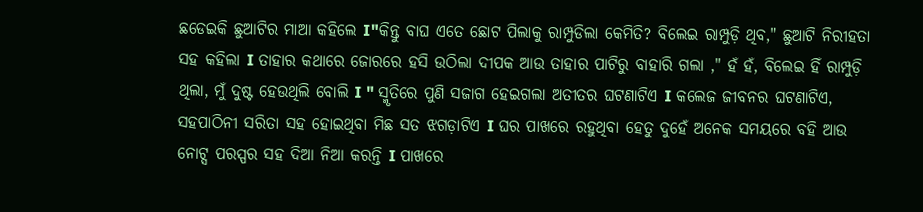ଛଡେଇକି ଛୁଆଟିର ମାଆ କହିଲେ I"କିନ୍ତୁ ବାଘ ଏତେ ଛୋଟ ପିଲାକୁ ରାମ୍ପୁଡିଲା କେମିତି? ବିଲେଇ ରାମ୍ପୁଡ଼ି ଥିବ," ଛୁଆଟି ନିରୀହତା ସହ କହିଲା I ତାହାର କଥାରେ ଜୋରରେ ହସି ଉଠିଲା ଦୀପକ ଆଉ ତାହାର ପାଟିରୁ ବାହାରି ଗଲା ," ହଁ ହଁ, ବିଲେଇ ହିଁ ରାମ୍ପୁଡ଼ି ଥିଲା, ମୁଁ ଦୁଷ୍ଟ ହେଉଥିଲି ବୋଲି I " ସ୍ମୃତିରେ ପୁଣି ସଜାଗ ହେଇଗଲା ଅତୀତର ଘଟଣାଟିଏ I କଲେଜ ଜୀବନର ଘଟଣାଟିଏ, ସହପାଠିନୀ ସରିତା ସହ ହୋଇଥିବା ମିଛ ସତ ଝଗଡ଼ାଟିଏ I ଘର ପାଖରେ ରହୁଥିବା ହେତୁ ଦୁହେଁ ଅନେକ ସମୟରେ ବହି ଆଉ ନୋଟ୍ସ ପରସ୍ପର ସହ ଦିଆ ନିଆ କରନ୍ତି I ପାଖରେ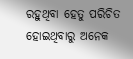ରହୁଥିବା ହେତୁ ପରିଚିତ ହୋଇଥିବାରୁ ଅନେକ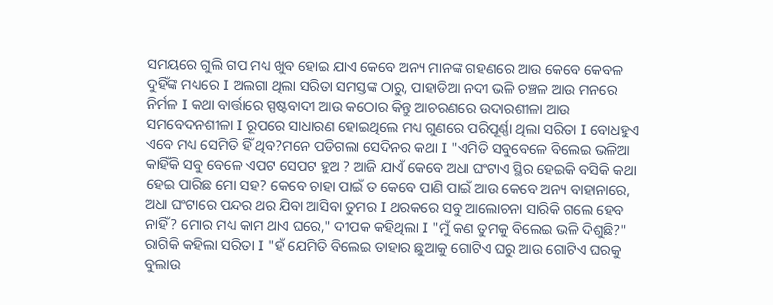ସମୟରେ ଗୁଲି ଗପ ମଧ୍ୟ ଖୁବ ହୋଇ ଯାଏ କେବେ ଅନ୍ୟ ମାନଙ୍କ ଗହଣରେ ଆଉ କେବେ କେବଳ ଦୁହିଁଙ୍କ ମଧ୍ୟରେ I ଅଲଗା ଥିଲା ସରିତା ସମସ୍ତଙ୍କ ଠାରୁ, ପାହାଡିଆ ନଦୀ ଭଳି ଚଞ୍ଚଳ ଆଉ ମନରେ ନିର୍ମଳ I କଥା ବାର୍ତ୍ତାରେ ସ୍ପଷ୍ଟବାଦୀ ଆଉ କଠୋର କିନ୍ତୁ ଆଚରଣରେ ଉଦାରଶୀଳା ଆଉ ସମବେଦନଶୀଳା I ରୂପରେ ସାଧାରଣ ହୋଇଥିଲେ ମଧ୍ୟ ଗୁଣରେ ପରିପୂର୍ଣ୍ଣା ଥିଲା ସରିତା I ବୋଧହୁଏ ଏବେ ମଧ୍ୟ ସେମିତି ହିଁ ଥିବ?ମନେ ପଡିଗଲା ସେଦିନର କଥା I "ଏମିତି ସବୁବେଳେ ବିଲେଇ ଭଳିଆ କାହିଁକି ସବୁ ବେଳେ ଏପଟ ସେପଟ ହୁଅ ? ଆଜି ଯାଏଁ କେବେ ଅଧା ଘଂଟାଏ ସ୍ଥିର ହେଇକି ବସିକି କଥା ହେଇ ପାରିଛ ମୋ ସହ? କେବେ ଚାହା ପାଇଁ ତ କେବେ ପାଣି ପାଇଁ ଆଉ କେବେ ଅନ୍ୟ ବାହାନାରେ, ଅଧା ଘଂଟାରେ ପନ୍ଦର ଥର ଯିବା ଆସିବା ତୁମର I ଥରକରେ ସବୁ ଆଲୋଚନା ସାରିକି ଗଲେ ହେବ ନାହିଁ? ମୋର ମଧ୍ୟ କାମ ଥାଏ ଘରେ," ଦୀପକ କହିଥିଲା I "ମୁଁ କଣ ତୁମକୁ ବିଲେଇ ଭଳି ଦିଶୁଛି?" ରାଗିକି କହିଲା ସରିତା I "ହଁ ଯେମିତି ବିଲେଇ ତାହାର ଛୁଆକୁ ଗୋଟିଏ ଘରୁ ଆଉ ଗୋଟିଏ ଘରକୁ ବୁଲାଉ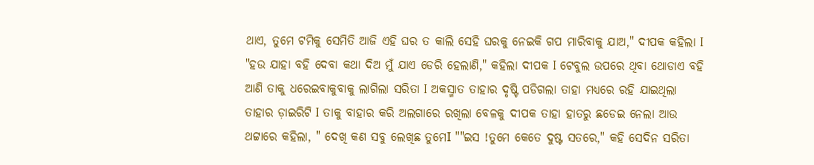ଥାଏ, ତୁମେ ଟମିକୁ ସେମିତି ଆଜି ଏହି ଘର ତ କାଲି ସେହି ଘରକୁ ନେଇକି ଗପ ମାରିବାକୁ ଯାଅ," ଦୀପକ କହିଲା I "ହଉ ଯାହା ବହି ଦେବା କଥା ଦିଅ ମୁଁ ଯାଏ ଡେରି ହେଲାଣି," କହିଲା ଦୀପକ I ଟେବୁଲ ଉପରେ ଥିବା ଥୋଡାଏ ବହି ଆଣି ତାକୁ ଧରେଇବାକୁବାକୁ ଲାଗିଲା ସରିତା I ଅକସ୍ମାତ ତାହାର ଦୃଷ୍ଟି ପଡିଗଲା ତାହା ମଧ୍ୟରେ ରହି ଯାଇଥିଲା ତାହାର ଡ଼ାଇରିଟି I ତାକୁ ବାହାର କରି ଅଲଗାରେ ରଖିଲା ବେଳକୁ ଦୀପକ ତାହା ହାତରୁ ଛଡେଇ ନେଲା ଆଉ ଥଟ୍ଟାରେ କହିଲା, " ଦେଖି କଣ ସବୁ ଲେଖିଛ ତୁମେI ""ଇସ !ତୁମେ କେତେ ଦୁଷ୍ଟ ସତରେ," କହି ସେଦିନ ସରିତା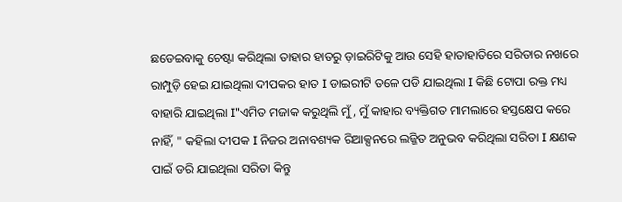ଛଡେଇବାକୁ ଚେଷ୍ଟା କରିଥିଲା ତାହାର ହାତରୁ ଡ଼ାଇରିଟିକୁ ଆଉ ସେହି ହାତାହାତିରେ ସରିତାର ନଖରେ ରାମ୍ପୁଡ଼ି ହେଇ ଯାଇଥିଲା ଦୀପକର ହାତ I ଡାଇରୀଟି ତଳେ ପଡି ଯାଇଥିଲା I କିଛି ଟୋପା ରକ୍ତ ମଧ୍ୟ ବାହାରି ଯାଇଥିଲା I"ଏମିତ ମଜାକ କରୁଥିଲି ମୁଁ, ମୁଁ କାହାର ବ୍ୟକ୍ତିଗତ ମାମଲାରେ ହସ୍ତକ୍ଷେପ କରେ ନାହିଁ, " କହିଲା ଦୀପକ I ନିଜର ଅନାବଶ୍ୟକ ରିଆକ୍ସନରେ ଲଜ୍ଜିତ ଅନୁଭବ କରିଥିଲା ସରିତା I କ୍ଷଣକ ପାଇଁ ଡରି ଯାଇଥିଲା ସରିତା କିନ୍ତୁ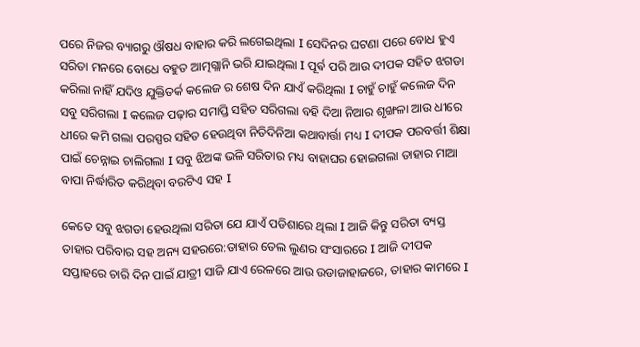ପରେ ନିଜର ବ୍ୟାଗରୁ ଔଷଧ ବାହାର କରି ଲଗେଇଥିଲା I ସେଦିନର ଘଟଣା ପରେ ବୋଧ ହୁଏ ସରିତା ମନରେ ବୋଧେ ବହୁତ ଆତ୍ମଗ୍ଲାନି ଭରି ଯାଇଥିଲା I ପୂର୍ଵ ପରି ଆଉ ଦୀପକ ସହିତ ଝଗଡା କରିଲା ନାହିଁ ଯଦିଓ ଯୁକ୍ତିତର୍କ କଲେଜ ର ଶେଷ ଦିନ ଯାଏଁ କରିଥିଲା I ଚାହୁଁ ଚାହୁଁ କଲେଜ ଦିନ ସବୁ ସରିଗଲା I କଲେଜ ପଢ଼ାର ସମାପ୍ତି ସହିତ ସରିଗଲା ବହି ଦିଆ ନିଆର ଶୃଙ୍ଖଳା ଆଉ ଧୀରେ ଧୀରେ କମି ଗଲା ପରସ୍ପର ସହିତ ହେଉଥିବା ନିତିଦିନିଆ କଥାବାର୍ତ୍ତା ମଧ୍ୟ I ଦୀପକ ପରବର୍ତ୍ତୀ ଶିକ୍ଷା ପାଇଁ ଚେନ୍ନାଇ ଚାଲିଗଲା I ସବୁ ଝିଅଙ୍କ ଭଳି ସରିତାର ମଧ୍ୟ ବାହାଘର ହୋଇଗଲା ତାହାର ମାଆ ବାପା ନିର୍ଦ୍ଧାରିତ କରିଥିବା ବରଟିଏ ସହ I

କେତେ ସବୁ ଝଗଡା ହେଉଥିଲା ସରିତା ଯେ ଯାଏଁ ପଡିଶାରେ ଥିଲା I ଆଜି କିନ୍ତୁ ସରିତା ବ୍ୟସ୍ତ ତାହାର ପରିବାର ସହ ଅନ୍ୟ ସହରରେ:ତାହାର ତେଲ ଲୁଣର ସଂସାରରେ I ଆଜି ଦୀପକ ସପ୍ତାହରେ ଚାରି ଦିନ ପାଇଁ ଯାତ୍ରୀ ସାଜି ଯାଏ ରେଳରେ ଆଉ ଉଡାଜାହାଜରେ, ତାହାର କାମରେ I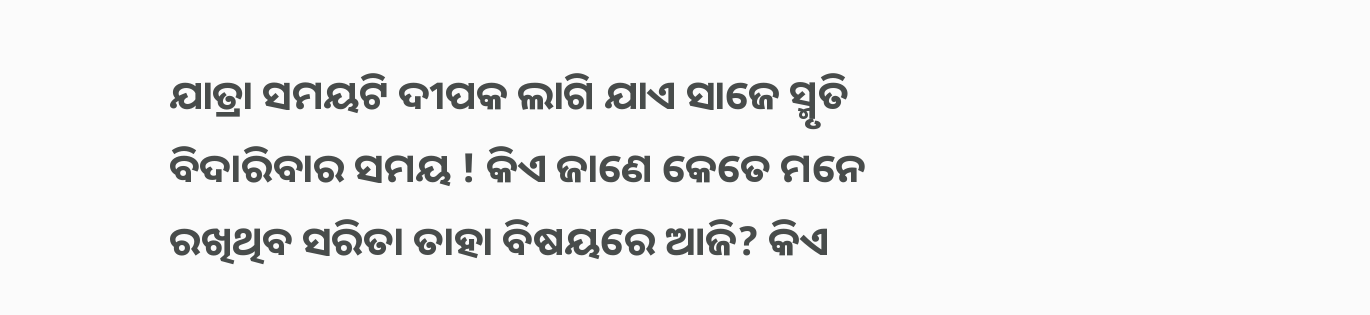ଯାତ୍ରା ସମୟଟି ଦୀପକ ଲାଗି ଯାଏ ସାଜେ ସ୍ମୃତି ବିଦାରିବାର ସମୟ ! କିଏ ଜାଣେ କେତେ ମନେ ରଖିଥିବ ସରିତା ତାହା ବିଷୟରେ ଆଜି? କିଏ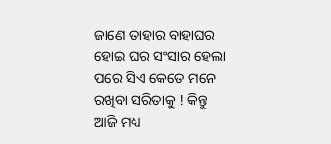ଜାଣେ ତାହାର ବାହାଘର ହୋଇ ଘର ସଂସାର ହେଲା ପରେ ସିଏ କେତେ ମନେ ରଖିବା ସରିତାକୁ ! କିନ୍ତୁ ଆଜି ମଧ୍ୟ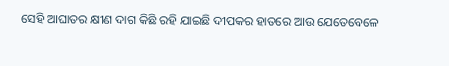ସେହି ଆଘାତର କ୍ଷୀଣ ଦାଗ କିଛି ରହି ଯାଇଛି ଦୀପକର ହାତରେ ଆଉ ଯେତେବେଳେ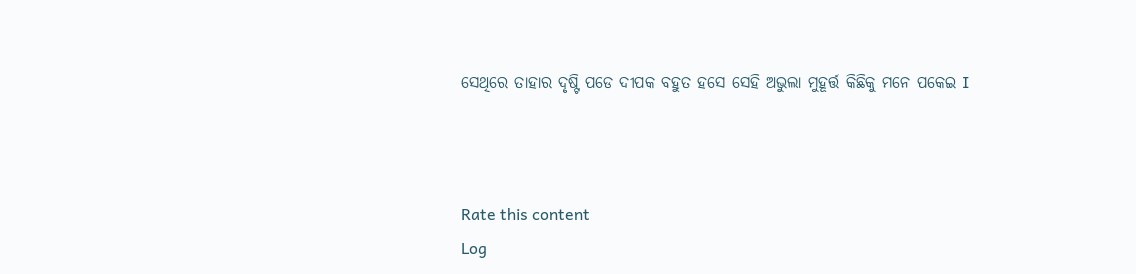ସେଥିରେ ତାହାର ଦୃଷ୍ଟି ପଡେ ଦୀପକ ବହୁତ ହସେ ସେହି ଅଭୁଲା ମୁହୂର୍ତ୍ତ କିଛିକୁ ମନେ ପକେଇ I



Rate this content
Log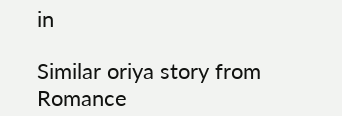in

Similar oriya story from Romance